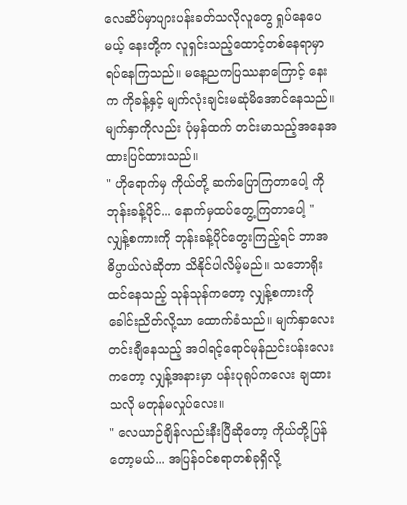လေဆိပ်မှာပျားပန်းခတ်သလိုလူတွေ ရှုပ်နေပေမယ့် နေးတို့က လူရှင်းသည့်ထောင့်တစ်နေရာမှာ ရပ်နေကြသည်။ မနေ့ညကပြဿနာကြောင့် နေးက ကိုခန့်နှင့် မျက်လုံးချင်းမဆုံမိအောင်နေသည်။ မျက်နှာကိုလည်း ပုံမှန်ထက် တင်းမာသည့်အနေအထားပြင်ထားသည်။
" ဟိုရောက်မှ ကိုယ်တို့ ဆက်ပြောကြတာပေါ့ ကိုဘုန်းခန့်ပိုင်... နောက်မှထပ်တွေ့ကြတာပေါ့ "
လျှန့်စကားကို ဘုန်းခန့်ပိုင်တွေးကြည့်ရင် ဘာအဓိပ္ပာယ်လဲဆိုတာ သိနိုင်ပါလိမ့်မည်။ သဘောရိုးထင်နေသည့် သုန်သုန်ကတော့ လျှန့်စကားကို ခေါင်းညိတ်လို့သာ ထောက်ခံသည်။ မျက်နှာလေးတင်းချီနေသည့် အဝါရင့်ရောင်မုန်ညင်းပန်းလေးကတော့ လျှန့်အနားမှာ ပန်းပုရုပ်ကလေး ချထားသလို မတုန်မလှုပ်လေး။
" လေယာဉ်ချိန်လည်းနီးပြီဆိုတော့ ကိုယ်တို့ပြန်တော့မယ်... အပြန်ဝင်စရာတစ်ခုရှိလို့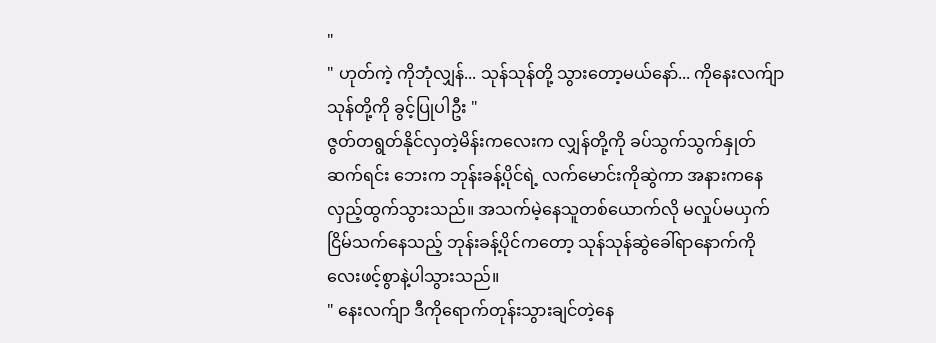"
" ဟုတ်ကဲ့ ကိုဘုံလျှန်... သုန်သုန်တို့ သွားတော့မယ်နော်... ကိုနေးလက်ျာ သုန်တို့ကို ခွင့်ပြုပါဦး "
ဇွတ်တရွတ်နိုင်လှတဲ့မိန်းကလေးက လျှန်တို့ကို ခပ်သွက်သွက်နှုတ်ဆက်ရင်း ဘေးက ဘုန်းခန့်ပိုင်ရဲ့ လက်မောင်းကိုဆွဲကာ အနားကနေ လှည့်ထွက်သွားသည်။ အသက်မဲ့နေသူတစ်ယောက်လို မလှုပ်မယှက်ငြိမ်သက်နေသည့် ဘုန်းခန့်ပိုင်ကတော့ သုန်သုန်ဆွဲခေါ်ရာနောက်ကို လေးဖင့်စွာနဲ့ပါသွားသည်။
" နေးလက်ျာ ဒီကိုရောက်တုန်းသွားချင်တဲ့နေ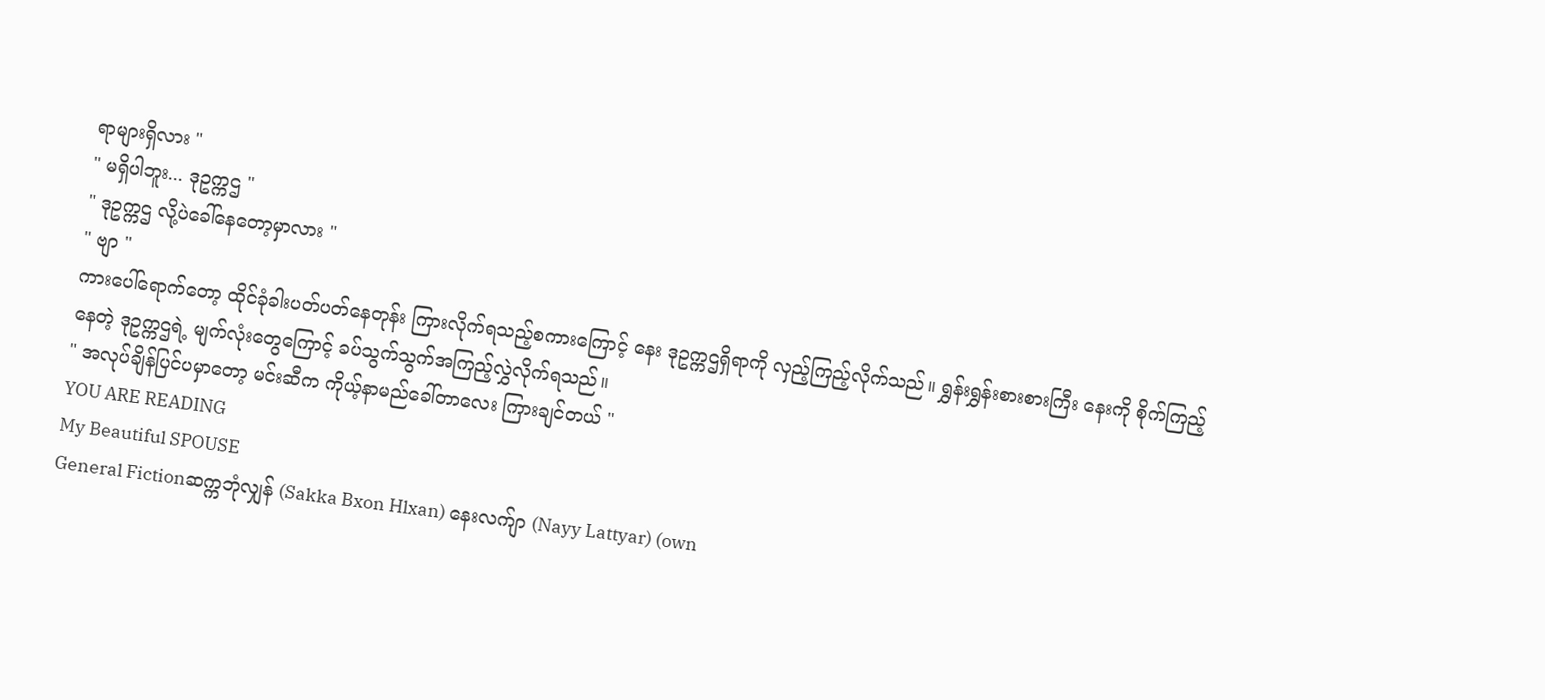ရာများရှိလား "
" မရှိပါဘူး... ဒုဥက္ကဌ "
" ဒုဥက္ကဌ လို့ပဲခေါ်နေတော့မှာလား "
" ဗျာ "
ကားပေါ်ရောက်တော့ ထိုင်ခုံခါးပတ်ပတ်နေတုန်း ကြားလိုက်ရသည့်စကားကြောင့် နေး ဒုဥက္ကဌရှိရာကို လှည့်ကြည့်လိုက်သည်။ ရွှန်းရွှန်းစားစားကြီး နေးကို စိုက်ကြည့်နေတဲ့ ဒုဥက္ကဌရဲ့ မျက်လုံးတွေကြောင့် ခပ်သွက်သွက်အကြည့်လွှဲလိုက်ရသည်။
" အလုပ်ချိန်ပြင်ပမှာတော့ မင်းဆီက ကိုယ့်နာမည်ခေါ်တာလေး ကြားချင်တယ် "
YOU ARE READING
My Beautiful SPOUSE
General Fictionဆက္ကဘုံလျှန် (Sakka Bxon Hlxan) နေးလက်ျာ (Nayy Lattyar) (own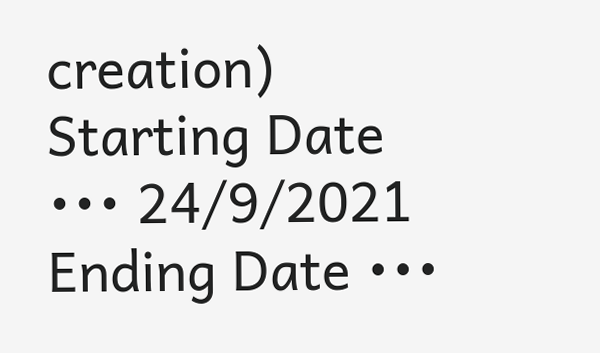creation) Starting Date ••• 24/9/2021 Ending Date •••